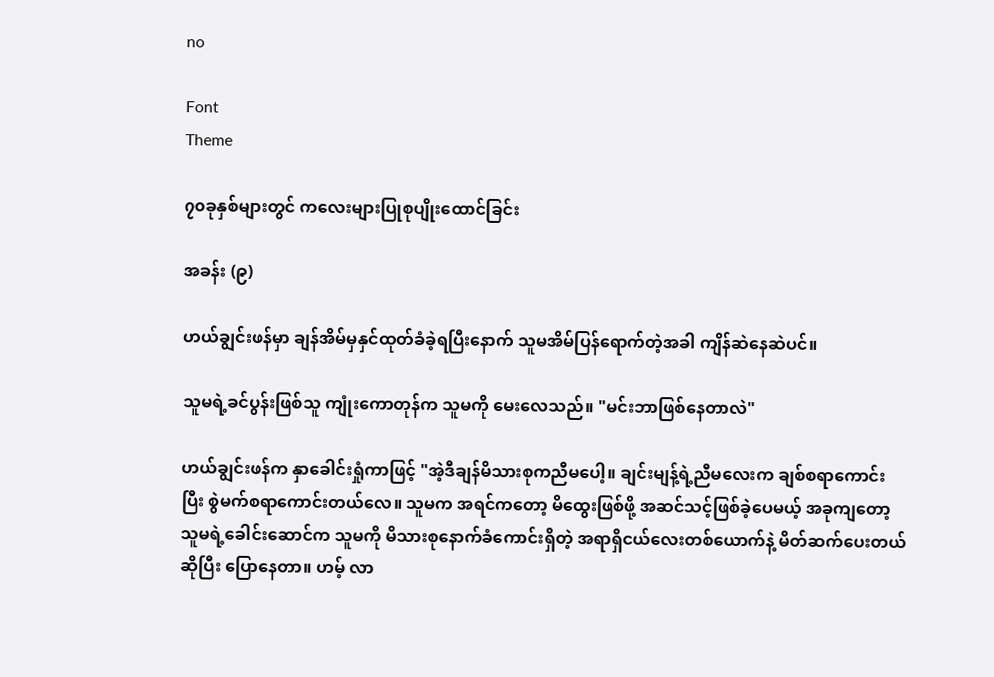no

Font
Theme

၇၀ခုနှစ်များတွင် ကလေးများပြုစုပျိုးထောင်ခြင်း

အခန်း (၉)

ဟယ်ချွင်းဖန်မှာ ချန်အိမ်မှနှင်ထုတ်ခံခဲ့ရပြီးနောက် သူမအိမ်ပြန်ရောက်တဲ့အခါ ကျိန်ဆဲနေဆဲပင်။

သူမရဲ့ခင်ပွန်းဖြစ်သူ ကျုံးကောတုန်က သူမကို မေးလေသည်။ "မင်းဘာဖြစ်နေတာလဲ"

ဟယ်ချွင်းဖန်က နှာခေါင်းရှုံကာဖြင့် "အဲ့ဒီချန်မိသားစုကညီမပေါ့။ ချင်းမျန့်ရဲ့ညီမလေးက ချစ်စရာကောင်းပြီး စွဲမက်စရာကောင်းတယ်လေ။ သူမက အရင်ကတော့ မိထွေးဖြစ်ဖို့ အဆင်သင့်ဖြစ်ခဲ့ပေမယ့် အခုကျတော့ သူမရဲ့ခေါင်းဆောင်က သူမကို မိသားစုနောက်ခံကောင်းရှိတဲ့ အရာရှိငယ်လေးတစ်ယောက်နဲ့ မိတ်ဆက်ပေးတယ်ဆိုပြီး ပြောနေတာ။ ဟမ့် လာ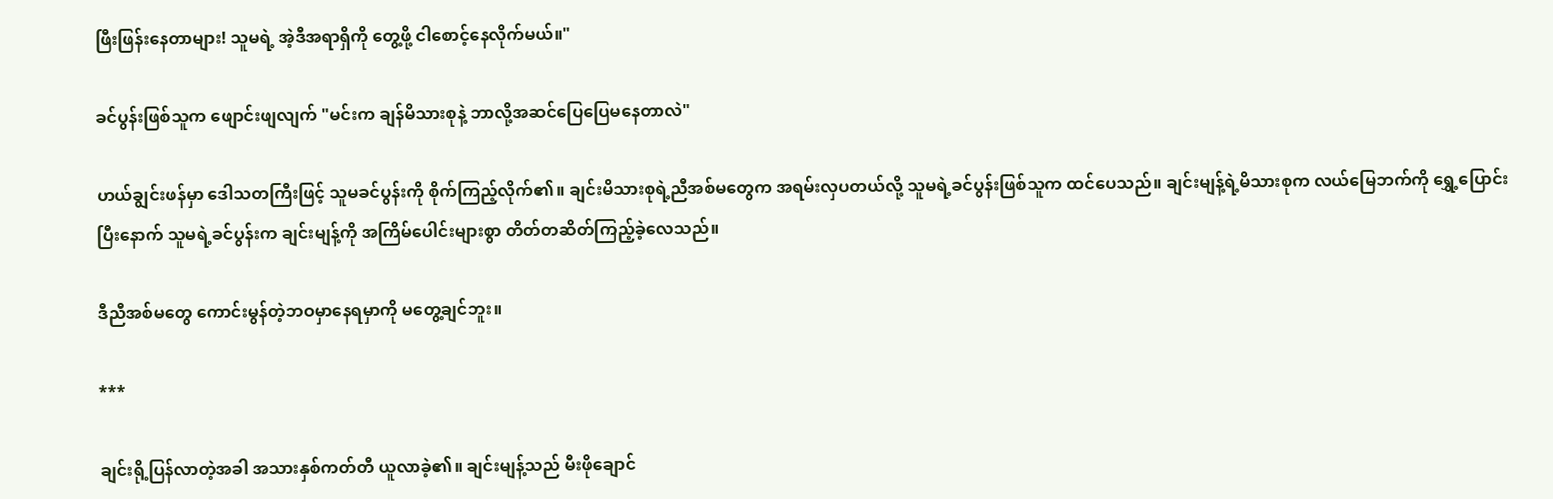ဖြီးဖြန်းနေတာများ! သူမရဲ့ အဲ့ဒီအရာရှိကို တွေ့ဖို့ ငါစောင့်နေလိုက်မယ်။"

ခင်ပွန်းဖြစ်သူက ဖျောင်းဖျလျက် "မင်းက ချန်မိသားစုနဲ့ ဘာလို့အဆင်ပြေပြေမနေတာလဲ"

ဟယ်ချွင်းဖန်မှာ ဒေါသတကြီးဖြင့် သူမခင်ပွန်းကို စိုက်ကြည့်လိုက်၏။ ချင်းမိသားစုရဲ့ညီအစ်မတွေက အရမ်းလှပတယ်လို့ သူမရဲ့ခင်ပွန်းဖြစ်သူက ထင်ပေသည်။ ချင်းမျန့်ရဲ့မိသားစုက လယ်မြေဘက်ကို ရွှေ့ပြောင်းပြီးနောက် သူမရဲ့ခင်ပွန်းက ချင်းမျန့်ကို အကြိမ်ပေါင်းများစွာ တိတ်တဆိတ်ကြည့်ခဲ့လေသည်။

ဒီညီအစ်မတွေ ကောင်းမွန်တဲ့ဘဝမှာနေရမှာကို မတွေ့ချင်ဘူး။

***

ချင်းရို့ပြန်လာတဲ့အခါ အသားနှစ်ကတ်တီ ယူလာခဲ့၏။ ချင်းမျန့်သည် မီးဖိုချောင်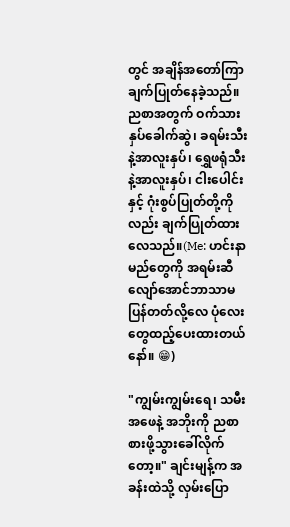တွင် အချိန်အတော်ကြာ ချက်ပြုတ်နေခဲ့သည်။ ညစာအတွက် ဝက်သားနှပ်ခေါက်ဆွဲ၊ ခရမ်းသီးနဲ့အာလူးနှပ်၊ ရွှေဖရုံသီးနဲ့အာလူးနှပ်၊ ငါးပေါင်းနှင့် ဂုံးစွပ်ပြုတ်တို့ကိုလည်း ချက်ပြုတ်ထားလေသည်။(Me: ဟင်းနာမည်တွေကို အရမ်းဆီလျော်အောင်ဘာသာမပြန်တတ်လို့လေ ပုံလေးတွေထည့်ပေးထားတယ်နော်။ 😁)

"ကျွမ်းကျွမ်းရေ၊ သမီးအဖေနဲ့ အဘိုးကို ညစာစားဖို့သွားခေါ်လိုက်တော့။" ချင်းမျန့်က အခန်းထဲသို့ လှမ်းပြော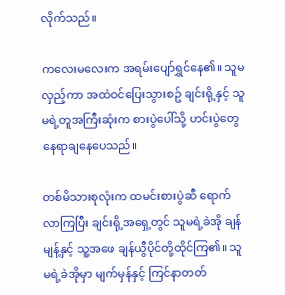လိုက်သည်။

ကလေးမလေးက အရမ်းပျော်ရွှင်နေ၏။ သူမလှည့်ကာ အထဲဝင်ပြေးသွားစဥ် ချင်းရို့နှင့် သူမရဲ့တူအကြီးဆုံးက စားပွဲပေါ်သို့ ဟင်းပွဲတွေနေရာချနေပေသည်။

တစ်မိသားစုလုံးက ထမင်းစားပွဲဆီ ရောက်လာကြပြီး ချင်းရို့အရှေ့တွင် သူမရဲ့ခဲအို ချန်မျန့်နှင့် သူ့အဖေ ချန်ယွီပိုင်တို့ထိုင်ကြ၏။ သူမရဲ့ခဲအိုမှာ မျက်မှန်နှင့် ကြင်နာတတ်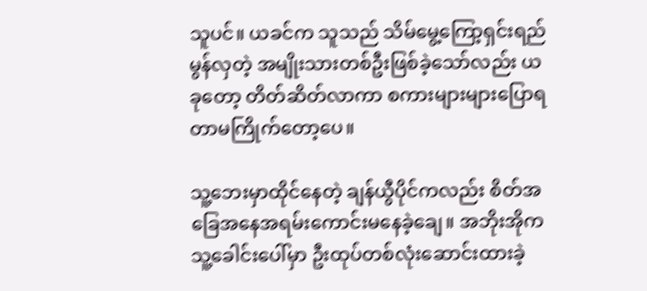သူပင်။ ယခင်က သူသည် သိမ်မွေ့ကြော့ရှင်းရည်မွန်လှတဲ့ အမျိုးသားတစ်ဦးဖြစ်ခဲ့သော်လည်း ယခုတော့ တိတ်ဆိတ်လာကာ စကားများများပြောရတာမကြိုက်တော့ပေ။

သူ့ဘေးမှာထိုင်နေတဲ့ ချန်ယွီပိုင်ကလည်း စိတ်အခြေအနေအရမ်းကောင်းမနေခဲ့ချေ။ အဘိုးအိုက သူ့ခေါင်းပေါ်မှာ ဦးထုပ်တစ်လုံးဆောင်းထားခဲ့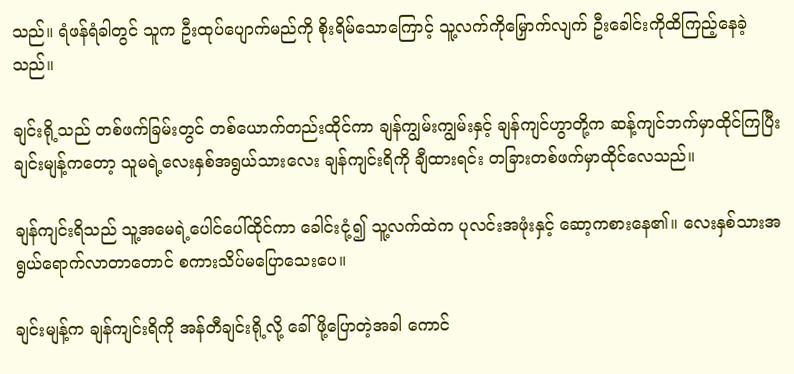သည်။ ရံဖန်ရံခါတွင် သူက ဦးထုပ်ပျောက်မည်ကို စိုးရိမ်သောကြောင့် သူ့လက်ကိုမြှောက်လျက် ဦးခေါင်းကိုထိကြည့်နေခဲ့သည်။

ချင်းရို့သည် တစ်ဖက်ခြမ်းတွင် တစ်ယောက်တည်းထိုင်ကာ ချန်ကျွမ်းကျွမ်းနှင့် ချန်ကျင်ဟွာတို့က ဆန့်ကျင်ဘက်မှာထိုင်ကြပြီး ချင်းမျန့်ကတော့ သူမရဲ့လေးနှစ်အရွယ်သားလေး ချန်ကျင်းရိကို ချီထားရင်း တခြားတစ်ဖက်မှာထိုင်လေသည်။

ချန်ကျင်းရိသည် သူ့အမေရဲ့ပေါင်ပေါ်ထိုင်ကာ ခေါင်းငုံ့၍ သူ့လက်ထဲက ပုလင်းအဖုံးနှင့် ဆော့ကစားနေ၏။ လေးနှစ်သားအရွယ်ရောက်လာတာတောင် စကားသိပ်မပြောသေးပေ။

ချင်းမျန့်က ချန်ကျင်းရိကို အန်တီချင်းရို့လို့ ခေါ်ဖို့ပြောတဲ့အခါ ကောင်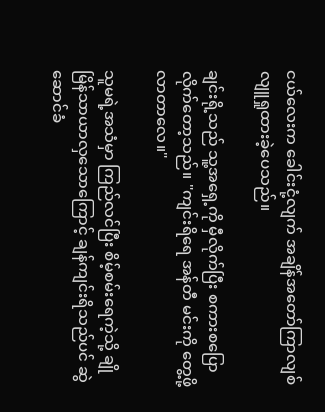ငယ်လေးက ခေါင်းငုံ့လျက် အချိန်အတော်ကြာလျစ်လျူရှုထားခဲ့ပေသည်။

ချင်းရို့သည် သူ့အရှေ့ကို မှီလိုက်ပြီး စကားစပြောလိုက်တော့သည်။ "ကျင်းရိရေ အန်တီ မင်းကို တွေ့ဖို့လာတာလေ။"

သူမရဲ့အသံမှာ ကြည်လင်ပြီး စိမ့်စမ်းရေကဲ့သို့ ချိုမြိန်သာယာလှသောကြောင့် ချန်ကျင်းရိသည်ပင် ဆွဲဆောင်ခံ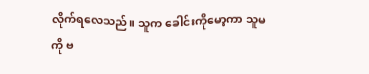လိုက်ရလေသည်။ သူက ခေါင်းကိုမော့ကာ သူမကို ဗ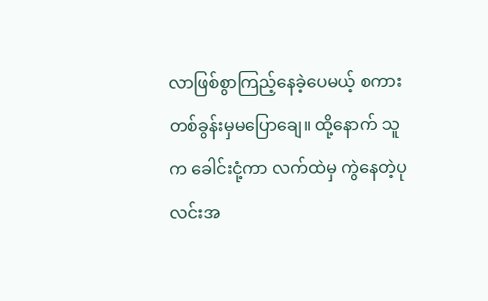လာဖြစ်စွာကြည့်နေခဲ့ပေမယ့် စကားတစ်ခွန်းမှမပြောချေ။ ထို့နောက် သူက ခေါင်းငုံ့ကာ လက်ထဲမှ ကွဲနေတဲ့ပုလင်းအ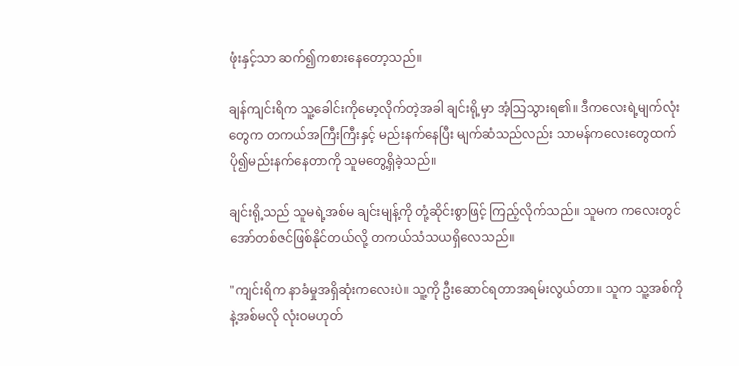ဖုံးနှင့်သာ ဆက်၍ကစားနေတော့သည်။

ချန်ကျင်းရိက သူ့ခေါင်းကိုမော့လိုက်တဲ့အခါ ချင်းရို့မှာ အံ့သြသွားရ၏။ ဒီကလေးရဲ့မျက်လုံးတွေက တကယ်အကြီးကြီးနှင့် မည်းနက်နေပြီး မျက်ဆံသည်လည်း သာမန်ကလေးတွေထက် ပို၍မည်းနက်နေတာကို သူမတွေ့ရှိခဲ့သည်။

ချင်းရို့သည် သူမရဲ့အစ်မ ချင်းမျန့်ကို တုံ့ဆိုင်းစွာဖြင့် ကြည့်လိုက်သည်။ သူမက ကလေးတွင် အော်တစ်ဇင်ဖြစ်နိုင်တယ်လို့ တကယ်သံသယရှိလေသည်။

"ကျင်းရိက နာခံမှုအရှိဆုံးကလေးပဲ။ သူ့ကို ဦးဆောင်ရတာအရမ်းလွယ်တာ။ သူက သူ့အစ်ကိုနဲ့အစ်မလို လုံးဝမဟုတ်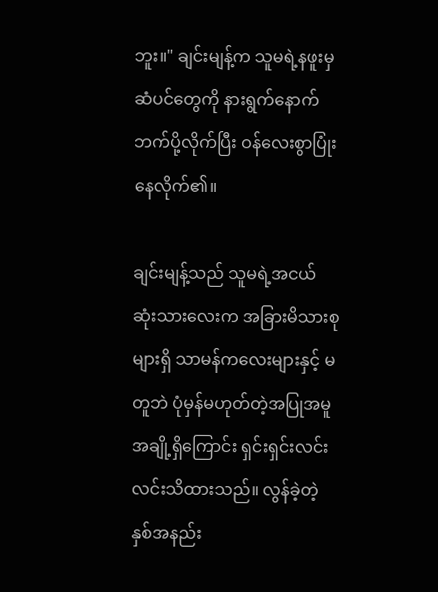ဘူး။" ချင်းမျန့်က သူမရဲ့နဖူးမှ ဆံပင်တွေကို နားရွက်နောက်ဘက်ပို့လိုက်ပြီး ဝန်လေးစွာပြုံးနေလိုက်၏။

ချင်းမျန့်သည် သူမရဲ့အငယ်ဆုံးသားလေးက အခြားမိသားစုများရှိ သာမန်ကလေးများနှင့် မတူဘဲ ပုံမှန်မဟုတ်တဲ့အပြုအမူအချို့ရှိကြောင်း ရှင်းရှင်းလင်းလင်းသိထားသည်။ လွန်ခဲ့တဲ့နှစ်အနည်း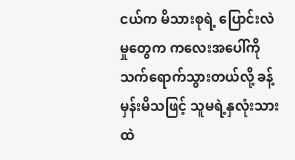ငယ်က မိသားစုရဲ့ ပြောင်းလဲမှုတွေက ကလေးအပေါ်ကို သက်ရောက်သွားတယ်လို့ ခန့်မှန်းမိသဖြင့် သူမရဲ့နှလုံးသားထဲ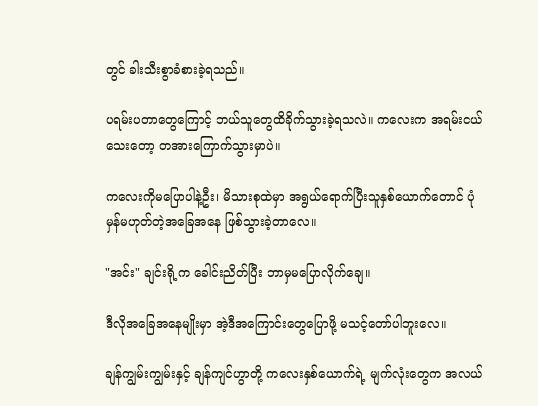တွင် ခါးသီးစွာခံစားခဲ့ရသည်။

ပရမ်းပတာတွေကြောင့် ဘယ်သူတွေထိခိုက်သွားခဲ့ရသလဲ။ ကလေးက အရမ်းငယ်သေးတော့ တအားကြောက်သွားမှာပဲ။

ကလေးကိုမပြောပါနဲ့ဦး၊ မိသားစုထဲမှာ အရွယ်ရောက်ပြီးသူနှစ်ယောက်တောင် ပုံမှန်မဟုတ်တဲ့အခြေအနေ ဖြစ်သွားခဲ့တာလေ။

"အင်း" ချင်းရို့က ခေါင်းညိတ်ပြီး ဘာမှမပြောလိုက်ချေ။

ဒီလိုအခြေအနေမျိုးမှာ အဲ့ဒီအကြောင်းတွေပြောဖို့ မသင့်တော်ပါဘူးလေ။

ချန်ကျွမ်းကျွမ်းနှင့် ချန်ကျင်ဟွာတို့ ကလေးနှစ်ယောက်ရဲ့ မျက်လုံးတွေက အလယ်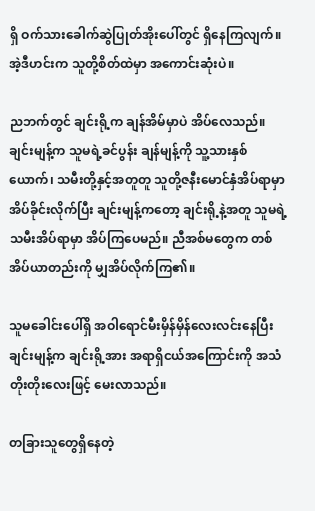ရှိ ဝက်သားခေါက်ဆွဲပြုတ်အိုးပေါ်တွင် ရှိနေကြလျက်။ အဲ့ဒီဟင်းက သူတို့စိတ်ထဲမှာ အကောင်းဆုံးပဲ။

ညဘက်တွင် ချင်းရို့က ချန်အိမ်မှာပဲ အိပ်လေသည်။ ချင်းမျန့်က သူမရဲ့ခင်ပွန်း ချန်မျန့်ကို သူ့သားနှစ်ယောက်၊ သမီးတို့နှင့်အတူတူ သူတို့ဇနီးမောင်နှံအိပ်ရာမှာ အိပ်ခိုင်းလိုက်ပြီး ချင်းမျန့်ကတော့ ချင်းရို့နဲ့အတူ သူမရဲ့သမီးအိပ်ရာမှာ အိပ်ကြပေမည်။ ညီအစ်မတွေက တစ်အိပ်ယာတည်းကို မျှအိပ်လိုက်ကြ၏။

သူမခေါင်းပေါ်ရှိ အဝါရောင်မီးမှိန်မှိန်လေးလင်းနေပြီး ချင်းမျန့်က ချင်းရို့အား အရာရှိငယ်အကြောင်းကို အသံတိုးတိုးလေးဖြင့် မေးလာသည်။

တခြားသူတွေရှိနေတဲ့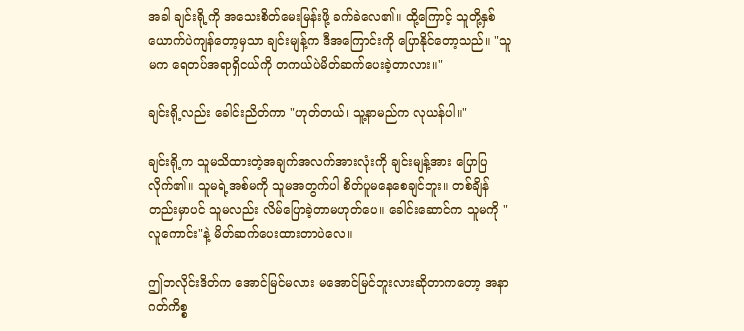အခါ ချင်းရို့ကို အသေးစိတ်မေးမြန်းဖို့ ခက်ခဲလေ၏။ ထို့ကြောင့် သူတို့နှစ်ယောက်ပဲကျန်တော့မှသာ ချင်းမျန့်က ဒီအကြောင်းကို ပြောနိုင်တော့သည်။ "သူမက ရေတပ်အရာရှိငယ်ကို တကယ်ပဲမိတ်ဆက်ပေးခဲ့တာလား။"

ချင်းရို့လည်း ခေါင်းညိတ်ကာ "ဟုတ်တယ်၊ သူ့နာမည်က လုယန်ပါ။"

ချင်းရို့က သူမသိထားတဲ့အချက်အလက်အားလုံးကို ချင်းမျန့်အား ပြောပြလိုက်၏။ သူမရဲ့အစ်မကို သူမအတွက်ပါ စိတ်ပူမနေစေချင်ဘူး။ တစ်ချိန်တည်းမှာပင် သူမလည်း လိမ်ပြောခဲ့တာမဟုတ်ပေ။ ခေါင်းဆောင်က သူမကို "လူကောင်း"နဲ့ မိတ်ဆက်ပေးထားတာပဲလေ။

ဤဘလိုင်းဒိတ်က အောင်မြင်မလား မအောင်မြင်ဘူးလားဆိုတာကတော့ အနာဂတ်ကိစ္စ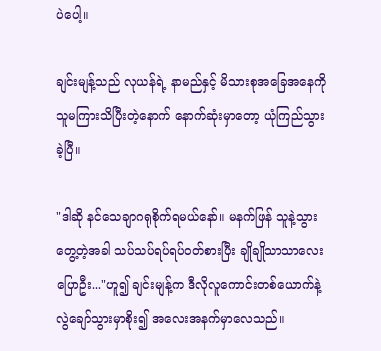ပဲပေါ့။

ချင်းမျန့်သည် လုယန်ရဲ့ နာမည်နှင့် မိသားစုအခြေအနေကို သူမကြားသိပြီးတဲ့နောက် နောက်ဆုံးမှာတော့ ယုံကြည်သွားခဲ့ပြီ။

"ဒါဆို နင်သေချာဂရုစိုက်ရမယ်နော်။ မနက်ဖြန် သူနဲ့သွားတွေ့တဲ့အခါ သပ်သပ်ရပ်ရပ်၀တ်စားပြီး ချိုချိုသာသာလေးပြောဦး..."ဟူ၍ ချင်းမျန့်က ဒီလိုလူကောင်းတစ်ယောက်နဲ့ လွဲချော်သွားမှာစိုး၍ အလေးအနက်မှာလေသည်။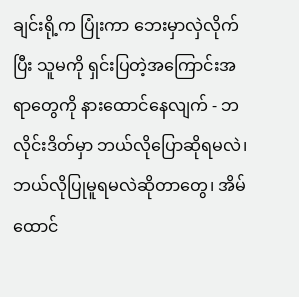ချင်းရို့က ပြုံးကာ ဘေးမှာလှဲလိုက်ပြီး သူမကို ရှင်းပြတဲ့အကြောင်းအရာတွေကို နားထောင်နေလျက် - ဘလိုင်းဒိတ်မှာ ဘယ်လိုပြောဆိုရမလဲ၊ ဘယ်လိုပြုမူရမလဲဆိုတာတွေ၊ အိမ်ထောင်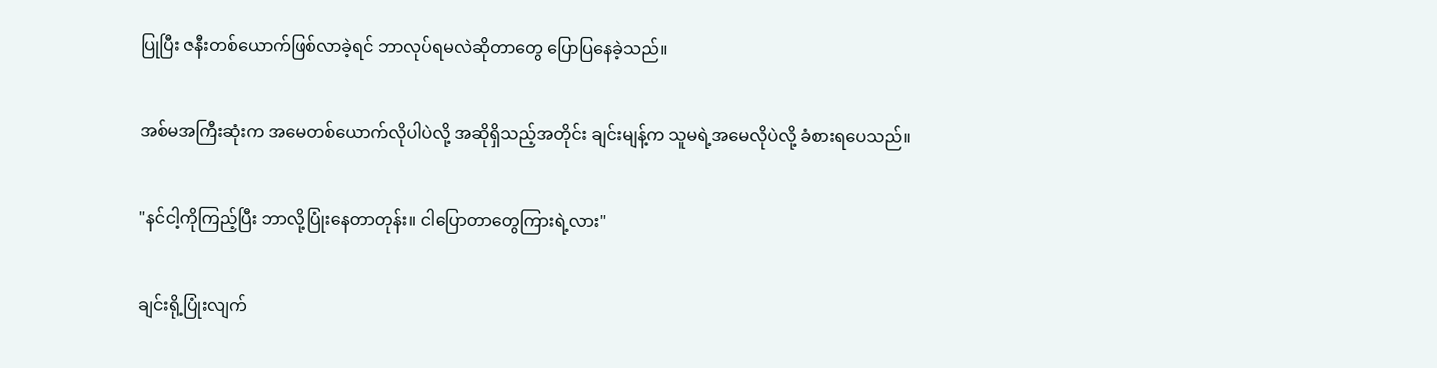ပြုပြီး ဇနီးတစ်ယောက်ဖြစ်လာခဲ့ရင် ဘာလုပ်ရမလဲဆိုတာတွေ ပြောပြနေခဲ့သည်။

အစ်မအကြီးဆုံးက အမေတစ်ယောက်လိုပါပဲလို့ အဆိုရှိသည့်အတိုင်း ချင်းမျန့်က သူမရဲ့အမေလိုပဲလို့ ခံစားရပေသည်။

"နင်ငါ့ကိုကြည့်ပြီး ဘာလို့ပြုံးနေတာတုန်း။ ငါပြောတာတွေကြားရဲ့လား"

ချင်းရို့ပြုံးလျက်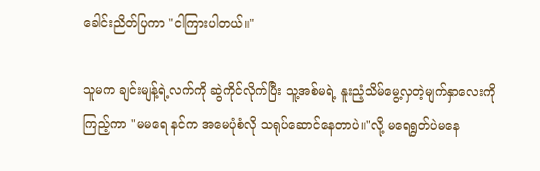ခေါင်းညိတ်ပြကာ "ငါကြားပါတယ်။"

သူမက ချင်းမျန့်ရဲ့လက်ကို ဆွဲကိုင်လိုက်ပြီး သူ့အစ်မရဲ့ နူးညံ့သိမ်မွေ့လှတဲ့မျက်နှာလေးကို ကြည့်ကာ "မမရေ နင်က အမေပုံစံလို သရုပ်ဆောင်နေတာပဲ။"လို့ မရေရွတ်ပဲမနေ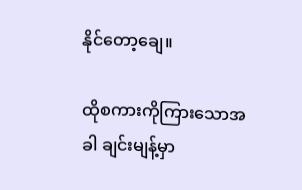နိုင်တော့ချေ။

ထိုစကားကိုကြားသောအခါ ချင်းမျန့်မှာ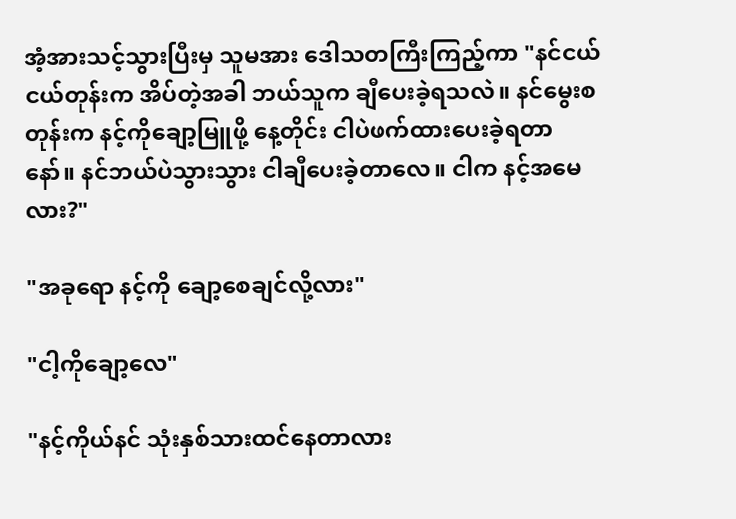အံ့အားသင့်သွားပြီးမှ သူမအား ဒေါသတကြီးကြည့်ကာ "နင်ငယ်ငယ်တုန်းက အိပ်တဲ့အခါ ဘယ်သူက ချီပေးခဲ့ရသလဲ။ နင်မွေးစတုန်းက နင့်ကိုချော့မြူဖို့ နေ့တိုင်း ငါပဲဖက်ထားပေးခဲ့ရတာနော်။ နင်ဘယ်ပဲသွားသွား ငါချီပေးခဲ့တာလေ။ ငါက နင့်အမေလား?"

"အခုရော နင့်ကို ချော့စေချင်လို့လား"

"ငါ့ကိုချော့လေ"

"နင့်ကိုယ်နင် သုံးနှစ်သားထင်နေတာလား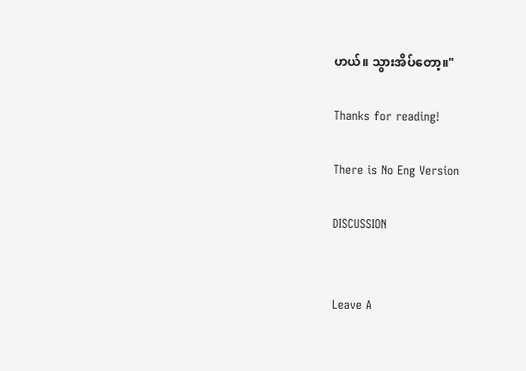ဟယ်။ သွားအိပ်တော့။"

Thanks for reading!

There is No Eng Version

DISCUSSION


Leave A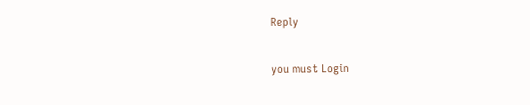Reply

you must Login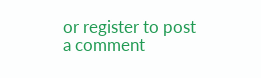or register to post a comment